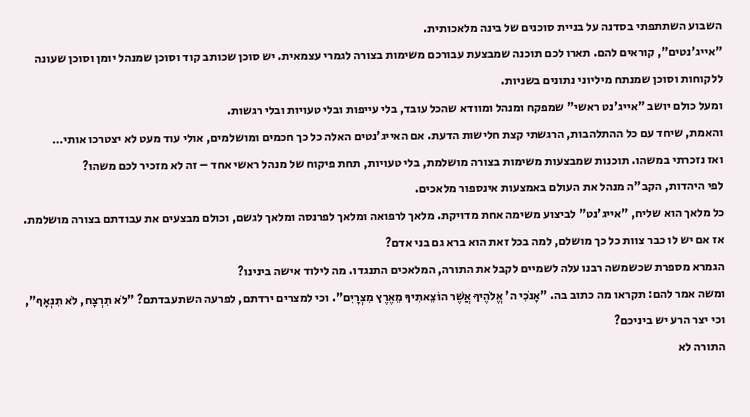השבוע השתתפתי בסדנה על בניית סוכנים של בינה מלאכותית.
"אייג'נטים", קוראים להם. תארו לכם תוכנה שמבצעת עבורכם משימות בצורה לגמרי עצמאית. יש סוכן שכותב קוד וסוכן שמנהל יומן וסוכן שעונה ללקוחות וסוכן שמנתח מיליוני נתונים בשניות.
ומעל כולם יושב "אייג'נט ראשי" שמפקח ומנהל ומוודא שהכל עובד, בלי עייפות ובלי טעויות ובלי רגשות.
והאמת, שיחד עם כל ההתלהבות, הרגשתי קצת חלישות הדעת. אם האייג'נטים האלה כל כך חכמים ומושלמים, אולי עוד מעט לא יצטרכו אותי…
ואז נזכרתי במשהו. תוכנות שמבצעות משימות בצורה מושלמת, בלי טעויות, תחת פיקוח של מנהל ראשי אחד – זה לא מזכיר לכם משהו?
לפי היהדות, הקב"ה מנהל את העולם באמצעות אינספור מלאכים.
כל מלאך הוא שליח, "אייג'נט" לביצוע משימה אחת מדויקת. מלאך לרפואה ומלאך לפרנסה ומלאך לגשם, וכולם מבצעים את עבודתם בצורה מושלמת.
אז אם יש לו כבר צוות כל כך מושלם, למה בכל זאת הוא ברא גם בני אדם?
הגמרא מספרת שכשמשה רבנו עלה לשמיים לקבל את התורה, המלאכים התנגדו. מה לילוד אישה בינינו?
ומשה אמר להם: תקראו מה כתוב בה. "אָנֹכִי ה' אֱלֹהֶיךָ אֲשֶׁר הוֹצֵאתִיךָ מֵאֶרֶץ מִצְרָיִם". וכי למצרים ירדתם, לפרעה השתעבדתם? "לֹא תִרְצָח, לֹא תִנְאָף", וכי יצר הרע יש ביניכם?
התורה לא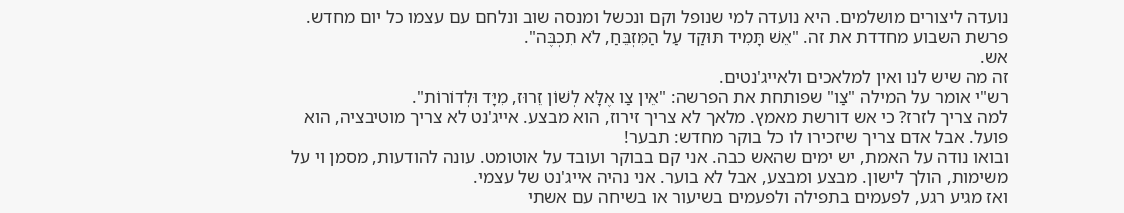נועדה ליצורים מושלמים. היא נועדה למי שנופל וקם ונכשל ומנסה שוב ונלחם עם עצמו כל יום מחדש.
פרשת השבוע מחדדת את זה. "אֵשׁ תָּמִיד תּוּקַד עַל הַמִּזְבֵּחַ, לֹא תִכְבֶּה".
אש.
זה מה שיש לנו ואין למלאכים ולאייג'נטים.
רש"י אומר על המילה "צַו" שפותחת את הפרשה: "אֵין צַו אֶלָּא לְשׁוֹן זֵרוּז, מִיָּד וּלְדוֹרוֹת".
למה צריך לזרז? כי אש דורשת מאמץ. מלאך לא צריך זירוז, הוא מבצע. אייג'נט לא צריך מוטיבציה, הוא פועל. אבל אדם צריך שיזכירו לו כל בוקר מחדש: תבער!
ובואו נודה על האמת, יש ימים שהאש כבה. אני קם בבוקר ועובד על אוטומט. עונה להודעות, מסמן וי על משימות, הולך לישון. מבצע ומבצע, אבל לא בוער. אני נהיה אייג'נט של עצמי.
ואז מגיע רגע, לפעמים בתפילה ולפעמים בשיעור או בשיחה עם אשתי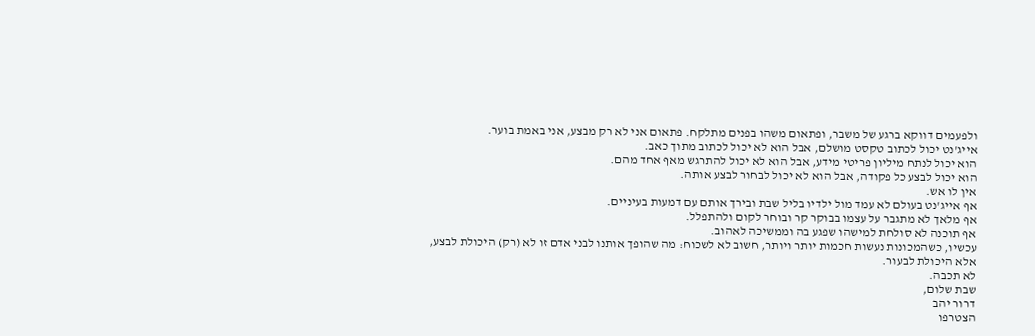ולפעמים דווקא ברגע של משבר, ופתאום משהו בפנים מתלקח. פתאום אני לא רק מבצע, אני באמת בוער.
אייג'נט יכול לכתוב טקסט מושלם, אבל הוא לא יכול לכתוב מתוך כאב.
הוא יכול לנתח מיליון פריטי מידע, אבל הוא לא יכול להתרגש מאף אחד מהם.
הוא יכול לבצע כל פקודה, אבל הוא לא יכול לבחור לבצע אותה.
אין לו אש.
אף אייג'נט בעולם לא עמד מול ילדיו בליל שבת ובירך אותם עם דמעות בעיניים.
אף מלאך לא מתגבר על עצמו בבוקר קר ובוחר לקום ולהתפלל.
אף תוכנה לא סולחת למישהו שפגע בה וממשיכה לאהוב.
עכשיו, כשהמכונות נעשות חכמות יותר ויותר, חשוב לא לשכוח: מה שהופך אותנו לבני אדם זו לא (רק) היכולת לבצע, אלא היכולת לבעור.
לא תכבה.
שבת שלום,
דרור יהב
הצטרפו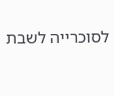לסוכרייה לשבת